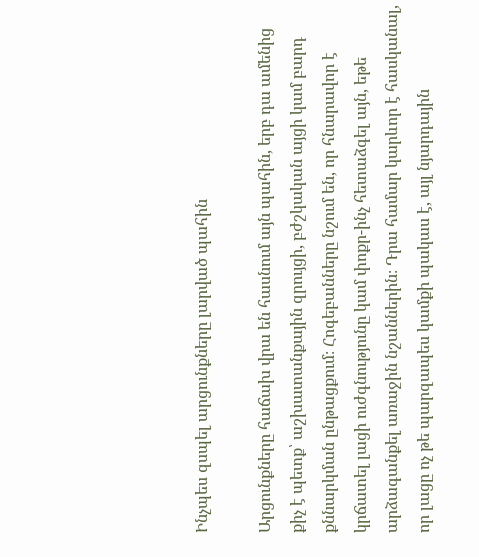Ինչպես զսպել արցունքները լարված պահին

Արցունքները հաճախ վրա են հասնում այն պահին, երբ դա ամենից քիչ է պետք՝ աշխատանքային զրույցի, բժշկական այցի կամ բարդ քննարկման ընթացքում։ Հոգեբանները նշում են, որ հնարավոր է կրճատել լացի ուժգնությունը կամ փոքր-ինչ հետաձգել այն, եթե արձագանքել առաջին նշաններին։ Դրա համար կարևոր է հասկանալ, որ լացը ոչ թե պարզապես կամքի պակաս է, այլ նյարդային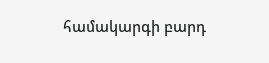համակարգի բարդ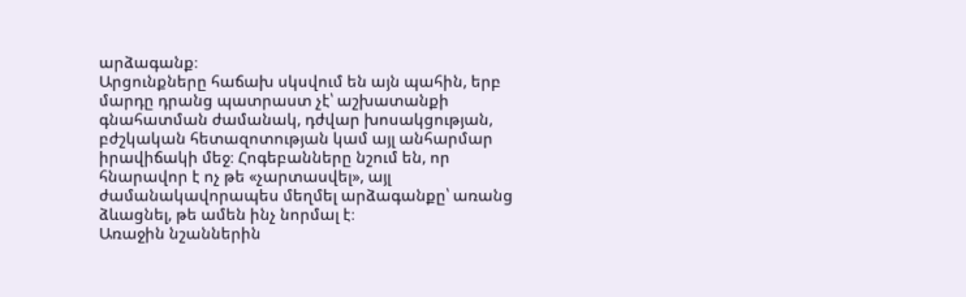արձագանք։
Արցունքները հաճախ սկսվում են այն պահին, երբ մարդը դրանց պատրաստ չէ՝ աշխատանքի գնահատման ժամանակ, դժվար խոսակցության, բժշկական հետազոտության կամ այլ անհարմար իրավիճակի մեջ։ Հոգեբանները նշում են, որ հնարավոր է ոչ թե «չարտասվել», այլ ժամանակավորապես մեղմել արձագանքը՝ առանց ձևացնել, թե ամեն ինչ նորմալ է։
Առաջին նշաններին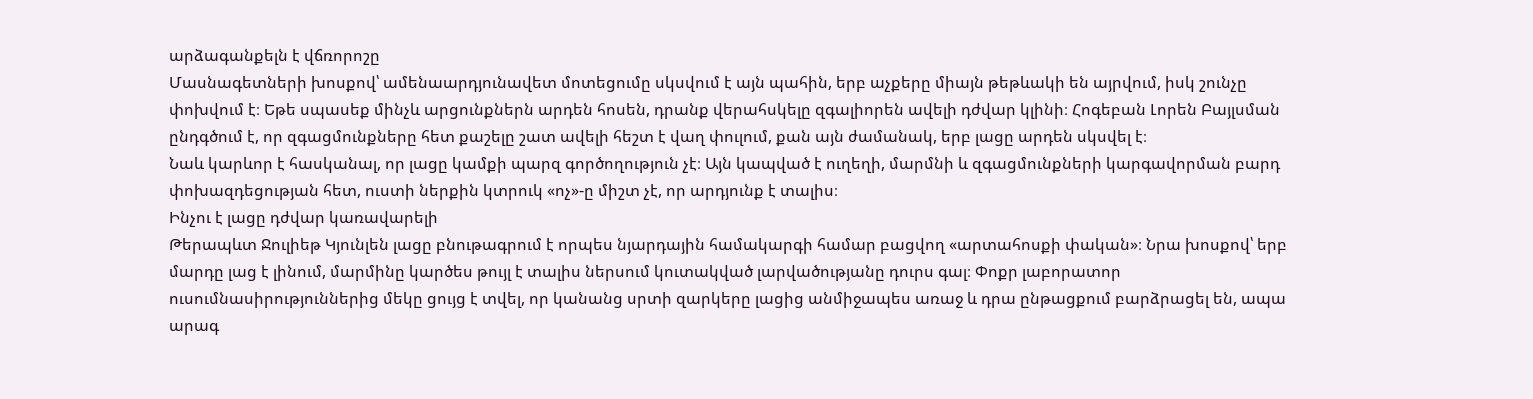արձագանքելն է վճռորոշը
Մասնագետների խոսքով՝ ամենաարդյունավետ մոտեցումը սկսվում է այն պահին, երբ աչքերը միայն թեթևակի են այրվում, իսկ շունչը փոխվում է։ Եթե սպասեք մինչև արցունքներն արդեն հոսեն, դրանք վերահսկելը զգալիորեն ավելի դժվար կլինի։ Հոգեբան Լորեն Բայլսման ընդգծում է, որ զգացմունքները հետ քաշելը շատ ավելի հեշտ է վաղ փուլում, քան այն ժամանակ, երբ լացը արդեն սկսվել է։
Նաև կարևոր է հասկանալ, որ լացը կամքի պարզ գործողություն չէ։ Այն կապված է ուղեղի, մարմնի և զգացմունքների կարգավորման բարդ փոխազդեցության հետ, ուստի ներքին կտրուկ «ոչ»-ը միշտ չէ, որ արդյունք է տալիս։
Ինչու է լացը դժվար կառավարելի
Թերապևտ Ջուլիեթ Կյունլեն լացը բնութագրում է որպես նյարդային համակարգի համար բացվող «արտահոսքի փական»։ Նրա խոսքով՝ երբ մարդը լաց է լինում, մարմինը կարծես թույլ է տալիս ներսում կուտակված լարվածությանը դուրս գալ։ Փոքր լաբորատոր ուսումնասիրություններից մեկը ցույց է տվել, որ կանանց սրտի զարկերը լացից անմիջապես առաջ և դրա ընթացքում բարձրացել են, ապա արագ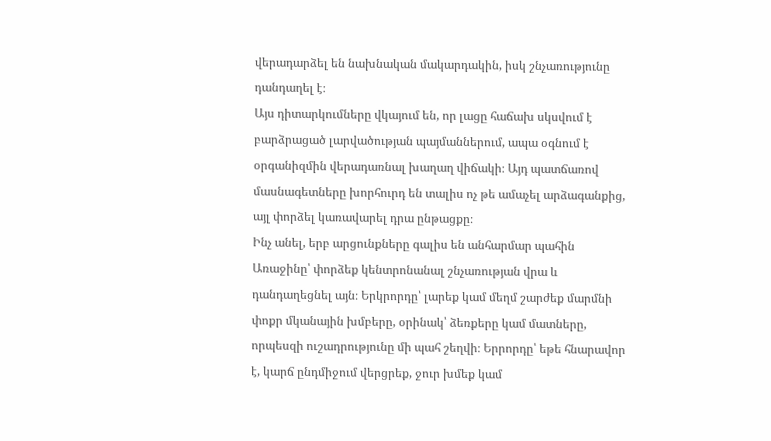վերադարձել են նախնական մակարդակին, իսկ շնչառությունը դանդաղել է։
Այս դիտարկումները վկայում են, որ լացը հաճախ սկսվում է բարձրացած լարվածության պայմաններում, ապա օգնում է օրգանիզմին վերադառնալ խաղաղ վիճակի։ Այդ պատճառով մասնագետները խորհուրդ են տալիս ոչ թե ամաչել արձագանքից, այլ փորձել կառավարել դրա ընթացքը։
Ինչ անել, երբ արցունքները գալիս են անհարմար պահին
Առաջինը՝ փորձեք կենտրոնանալ շնչառության վրա և դանդաղեցնել այն։ Երկրորդը՝ լարեք կամ մեղմ շարժեք մարմնի փոքր մկանային խմբերը, օրինակ՝ ձեռքերը կամ մատները, որպեսզի ուշադրությունը մի պահ շեղվի։ Երրորդը՝ եթե հնարավոր է, կարճ ընդմիջում վերցրեք, ջուր խմեք կամ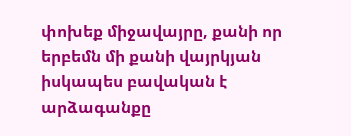փոխեք միջավայրը, քանի որ երբեմն մի քանի վայրկյան իսկապես բավական է արձագանքը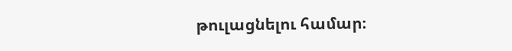թուլացնելու համար։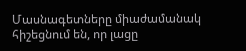Մասնագետները միաժամանակ հիշեցնում են, որ լացը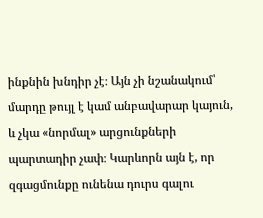ինքնին խնդիր չէ։ Այն չի նշանակում՝ մարդը թույլ է կամ անբավարար կայուն, և չկա «նորմալ» արցունքների պարտադիր չափ։ Կարևորն այն է, որ զգացմունքը ունենա դուրս գալու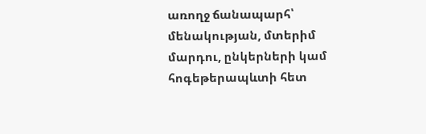առողջ ճանապարհ՝ մենակության, մտերիմ մարդու, ընկերների կամ հոգեթերապևտի հետ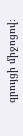զրույցի միջոցով։